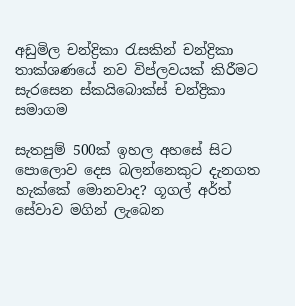අඩුමිල චන්ද්‍රිකා රැසකින් චන්ද්‍රිකා තාක්ශණයේ නව විප්ලවයක් කිරීමට සැරසෙන ස්කයිබොක්ස් චන්ද්‍රිකා සමාගම

සැතපුම් 500ක් ඉහල අහසේ සිට පොලොව දෙස බලන්නෙකුට දැනගත හැක්කේ මොනවාද? ගූගල් අර්ත් සේවාව මගින් ලැබෙන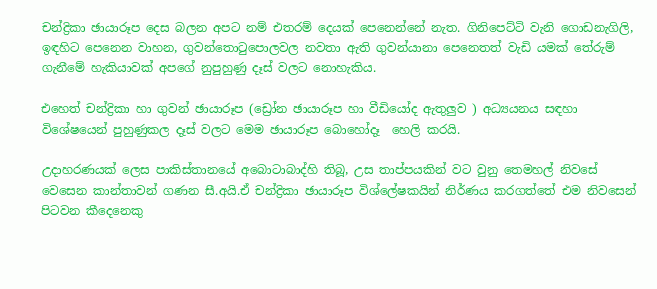චන්ද්‍රිකා ඡායාරූප දෙස බලන අපට නම් එතරම් දෙයක් පෙනෙන්නේ නැත. ගිනිපෙට්ටි වැනි ගොඩනැගිලි, ඉඳහිට පෙනෙන වාහන, ගුවන්තොටුපොලවල නවතා ඇති ගුවන්යානා පෙනෙතත් වැඩි යමක් තේරුම් ගැනීමේ හැකියාවක් අපගේ නුපුහුණු දෑස් වලට නොහැකිය.

එහෙත් චන්ද්‍රිකා හා ගුවන් ඡායාරූප (ඩ්‍රෝන ඡායාරූප හා වීඩියෝද ඇතුලුව ) අධ්‍යයනය සඳහා විශේෂයෙන් පුහුණුකල දෑස් වලට මෙම ඡායාරූප බොහෝදෑ  හෙලි කරයි.

උදාහරණයක් ලෙස පාකිස්තානයේ අබොටාබාද්හි තිබූ, උස තාප්පයකින් වට වුනු තෙමහල් නිවසේ වෙසෙන කාන්තාවන් ගණන සී.අයි.ඒ චන්ද්‍රිකා ඡායාරූප විශ්ලේෂකයින් නිර්ණය කරගත්තේ එම නිවසෙන් පිටවන කීදෙනෙකු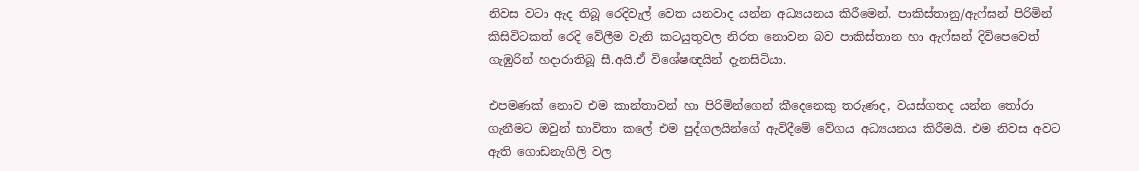නිවස වටා ඇද තිබූ රෙදිවැල් වෙත යනවාද යන්න අධ්‍යයනය කිරීමෙන්. පාකිස්තානු/ඇෆ්ඝන් පිරිමින් කිසිවිටකත් රෙදි වේලීම වැනි කටයුතුවල නිරත නොවන බව පාකිස්තාන හා ඇෆ්ඝන් දිවිපෙවෙත් ගැඹුරින් හදාරාතිබූ සී.අයි.ඒ විශේෂඥයින් දැනසිටියා.

එපමණක් නොව එම කාන්තාවන් හා පිරිමින්ගෙන් කීදෙනෙකු තරුණද, වයස්ගතද යන්න තෝරා ගැනීමට ඔවුන් භාවිතා කලේ එම පුද්ගලයින්ගේ ඇවිදීමේ වේගය අධ්‍යයනය කිරීමයි. එම නිවස අවට ඇති ගොඩනැගිලි වල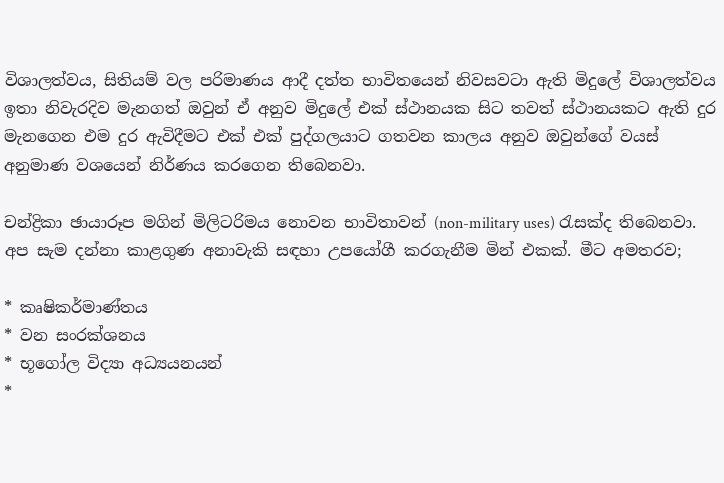විශාලත්වය, සිතියම් වල පරිමාණය ආදී දත්ත භාවිතයෙන් නිවසවටා ඇති මිදුලේ විශාලත්වය ඉතා නිවැරදිව මැනගත් ඔවුන් ඒ අනුව මිදුලේ එක් ස්ථානයක සිට තවත් ස්ථානයකට ඇති දුර මැනගෙන එම දුර ඇවිදීමට එක් එක් පුද්ගලයාට ගතවන කාලය අනුව ඔවුන්ගේ වයස් අනුමාණ වශයෙන් නිර්ණය කරගෙන තිබෙනවා.

චන්ද්‍රිකා ඡායාරූප මගින් මිලිටරිමය නොවන භාවිතාවන් (non-military uses) රැසක්ද තිබෙනවා. අප සැම දන්නා කාළගුණ අනාවැකි සඳහා උපයෝගී කරගැනීම මින් එකක්. මීට අමතරව;

* කෘෂිකර්මාණ්තය
* වන සංරක්ශනය
* භූගෝල විද්‍යා අධ්‍යයනයන්
*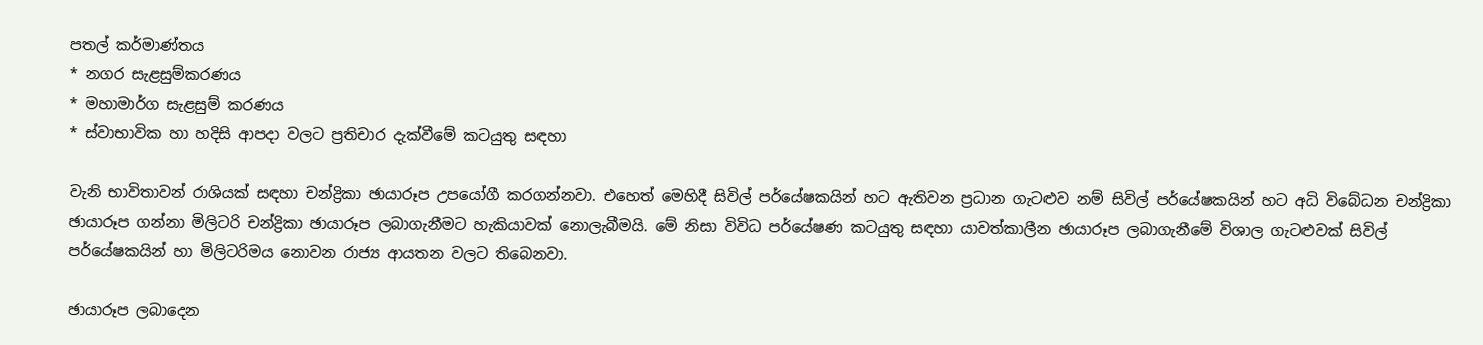පතල් කර්මාණ්තය
* නගර සැළසුම්කරණය
* මහාමාර්ග සැළසුම් කරණය
* ස්වාභාවික හා හදිසි ආපදා වලට ප්‍රතිචාර දැක්වීමේ කටයුතු සඳහා

වැනි භාවිතාවන් රාශියක් සඳහා චන්ද්‍රිකා ඡායාරූප උපයෝගී කරගන්නවා. එහෙත් මෙහිදී සිවිල් පර්යේෂකයින් හට ඇතිවන ප්‍රධාන ගැටළුව නම් සිවිල් පර්යේෂකයින් හට අධි විබේධන චන්ද්‍රිකා ඡායාරූප ගන්නා මිලිටරි චන්ද්‍රිකා ඡායාරූප ලබාගැනීමට හැකියාවක් නොලැබීමයි. මේ නිසා විවිධ පර්යේෂණ කටයුතු සඳහා යාවත්කාලීන ඡායාරූප ලබාගැනීමේ විශාල ගැටළුවක් සිවිල් පර්යේෂකයින් හා මිලිටරිමය නොවන රාජ්‍ය ආයතන වලට තිබෙනවා.

ඡායාරූප ලබාදෙන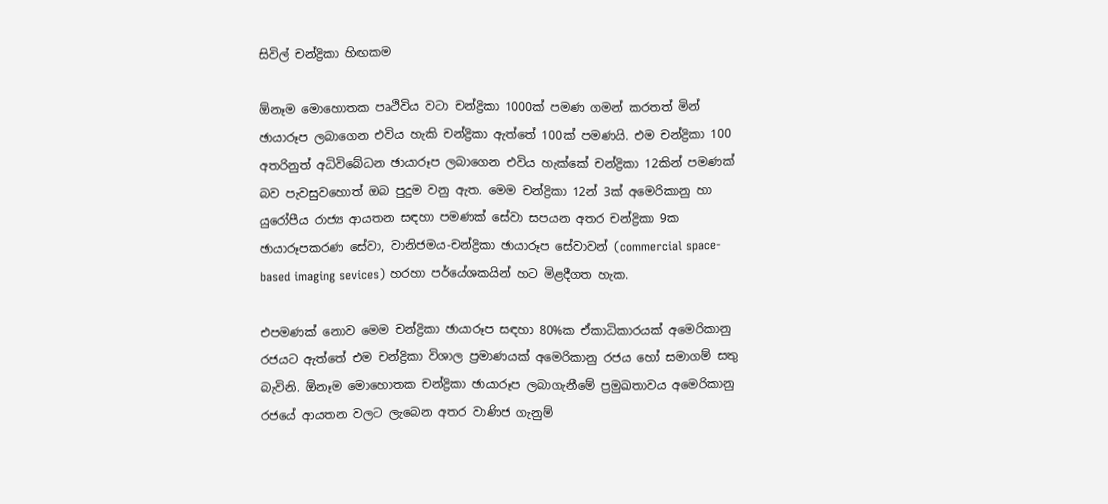සිවිල් චන්ද්‍රිකා හිඟකම

ඕනෑම මොහොතක පෘථිවිය වටා චන්ද්‍රිකා 1000ක් පමණ ගමන් කරතත් මින් ඡායාරූප ලබාගෙන එවිය හැකි චන්ද්‍රිකා ඇත්තේ 100ක් පමණයි. එම චන්ද්‍රිකා 100 අතරිනුත් අධිවිබේධන ඡායාරූප ලබාගෙන එවිය හැක්කේ චන්ද්‍රිකා 12කින් පමණක් බව පැවසුවහොත් ඔබ පුදුම වනු ඇත. මෙම චන්ද්‍රිකා 12න් 3ක් අමෙරිකානු හා යුරෝපීය රාජ්‍ය ආයතන සඳහා පමණක් සේවා සපයන අතර චන්ද්‍රිකා 9ක ඡායාරූපකරණ සේවා, වානිජමය-චන්ද්‍රිකා ඡායාරූප සේවාවන් (commercial space-based imaging sevices) හරහා පර්යේශකයින් හට මිළදීගත හැක.

එපමණක් නොව මෙම චන්ද්‍රිකා ඡායාරූප සඳහා 80%ක ඒකාධිකාරයක් අමෙරිකානු රජයට ඇත්තේ එම චන්ද්‍රිකා විශාල ප්‍රමාණයක් අමෙරිකානු රජය හෝ සමාගම් සතු බැවිනි. ඕනෑම මොහොතක චන්ද්‍රිකා ඡායාරූප ලබාගැනීමේ ප්‍රමුඛතාවය අමෙරිකානු රජයේ ආයතන වලට ලැබෙන අතර වාණිජ ගැනුම්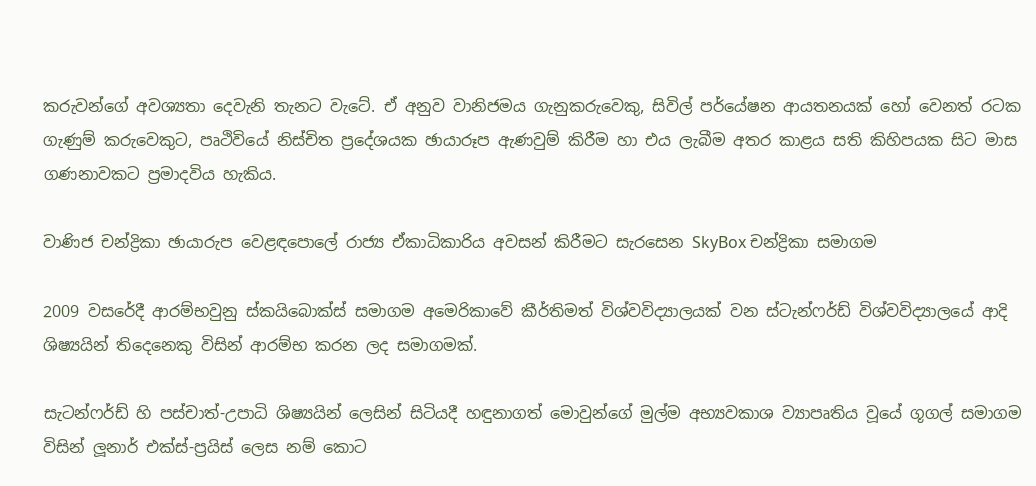කරුවන්ගේ අවශ්‍යතා දෙවැනි තැනට වැටේ. ඒ අනුව වානිජමය ගැනුකරුවෙකු, සිවිල් පර්යේෂන ආයතනයක් හෝ වෙනත් රටක ගැණුම් කරුවෙකුට, පෘථිවියේ නිස්චිත ප්‍රදේශයක ඡායාරූප ඇණවුම් කිරීම හා එය ලැබීම අතර කාළය සති කිහිපයක සිට මාස ගණනාවකට ප්‍රමාදවිය හැකිය.

වාණිජ චන්ද්‍රිකා ඡායාරුප වෙළඳපොලේ රාජ්‍ය ඒකාධිකාරිය අවසන් කිරීමට සැරසෙන SkyBox චන්ද්‍රිකා සමාගම

2009 වසරේදී ආරම්භවුනු ස්කයිබොක්ස් සමාගම අමෙරිකාවේ කීර්තිමත් විශ්වවිද්‍යාලයක් වන ස්ටැන්ෆර්ඩ් විශ්වවිද්‍යාලයේ ආදි ශිෂ්‍යයින් තිදෙනෙකු විසින් ආරම්භ කරන ලද සමාගමක්.

සැටන්ෆර්ඩ් හි පස්චාත්-උපාධි ශිෂ්‍යයින් ලෙසින් සිටියදී හඳුනාගත් මොවුන්ගේ මුල්ම අභ්‍යවකාශ ව්‍යාපෘතිය වූයේ ගූගල් සමාගම විසින් ලූනාර් එක්ස්-ප්‍රයිස් ලෙස නම් කොට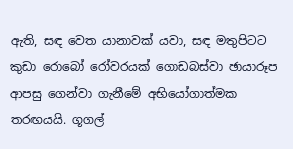ඇති, සඳ වෙත යානාවක් යවා, සඳ මතුපිටට කුඩා රොබෝ රෝවරයක් ගොඩබස්වා ඡායාරූප ආපසු ගෙන්වා ගැනීමේ අභියෝගාත්මක තරඟයයි. ගූගල්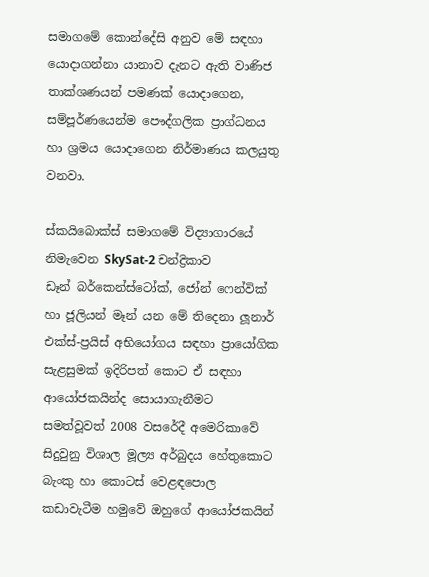සමාගමේ කොන්දේසි අනුව මේ සඳහා යොදාගන්නා යානාව දැනට ඇති වාණිජ තාක්ශණයන් පමණක් යොදාගෙන, සම්පූර්ණයෙන්ම පෞද්ගලික ප්‍රාග්ධනය හා ශ්‍රමය යොදාගෙන නිර්මාණය කලයුතු වනවා.

ස්කයිබොක්ස් සමාගමේ විද්‍යාගාරයේ නිමැවෙන SkySat-2 චන්ද්‍රිකාව
ඩෑන් බර්කෙන්ස්ටෝක්, ජෝන් ෆෙන්වික් හා ජූලියන් මෑන් යන මේ තිදෙනා ලූනාර් එක්ස්-ප්‍රයිස් අභියෝගය සඳහා ප්‍රායෝගික සැළසුමක් ඉදිරිපත් කොට ඒ සඳහා ආයෝජකයින්ද සොයාගැනීමට සමත්වූවත් 2008 වසරේදී අමෙරිකාවේ සිදුවුනු විශාල මූල්‍ය අර්බුදය හේතුකොට බැංකු හා කොටස් වෙළඳපොල කඩාවැටීම හමුවේ ඔහුගේ ආයෝජකයින්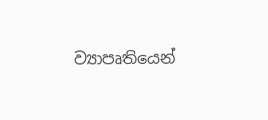ව්‍යාපෘතියෙන්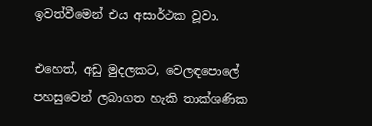ඉවත්වීමෙන් එය අසාර්ථක වූවා.

එහෙත්, අඩු මුදලකට, වෙලඳපොලේ පහසුවෙන් ලබාගත හැකි තාක්ශණික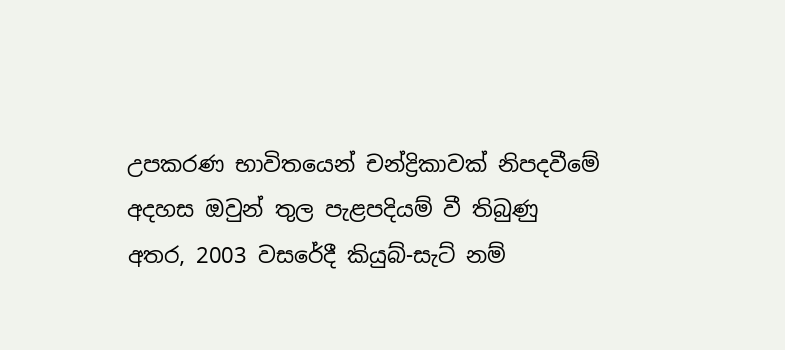උපකරණ භාවිතයෙන් චන්ද්‍රිකාවක් නිපදවීමේ අදහස ඔවුන් තුල පැළපදියම් වී තිබුණු අතර, 2003 වසරේදී කියුබ්-සැට් නම්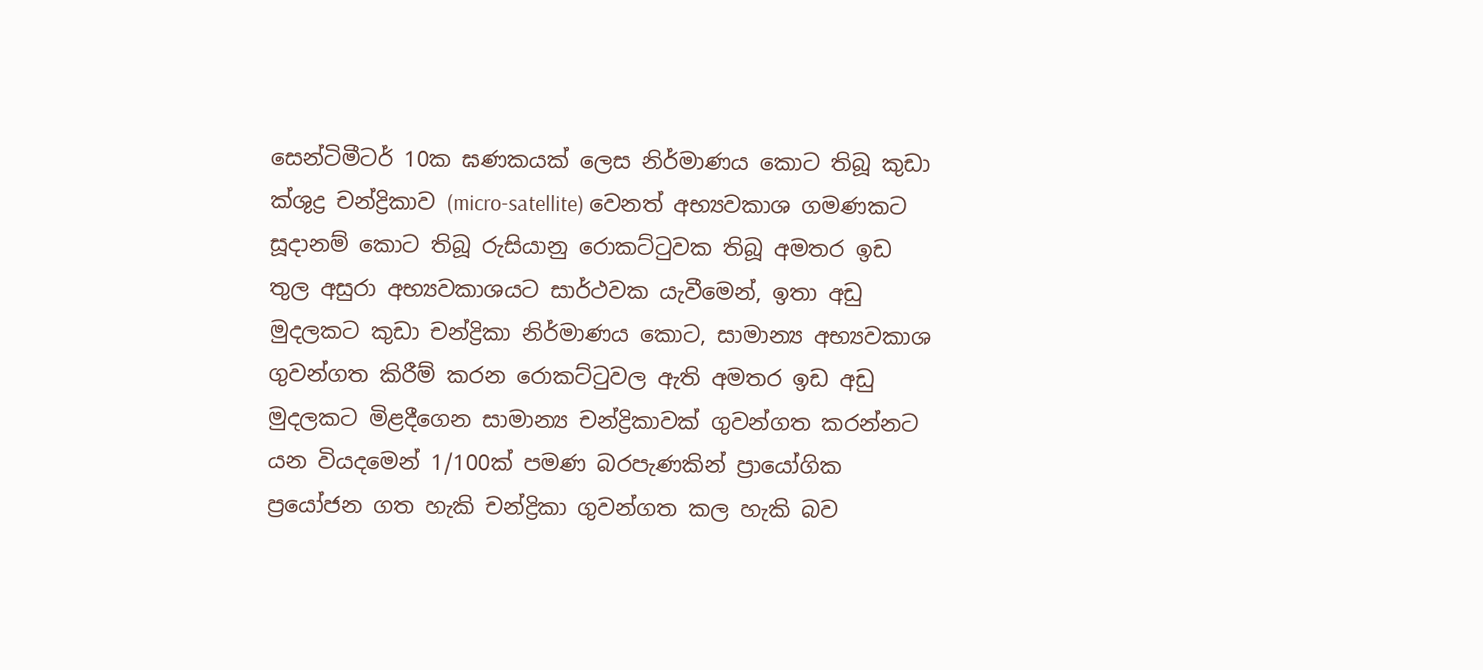සෙන්ටිමීටර් 10ක ඝණකයක් ලෙස නිර්මාණය කොට තිබූ කුඩා ක්ශුද්‍ර චන්ද්‍රිකාව (micro-satellite) වෙනත් අභ්‍යවකාශ ගමණකට සූදානම් කොට තිබූ රුසියානු රොකට්ටුවක තිබූ අමතර ඉඩ තුල අසුරා අභ්‍යවකාශයට සාර්ථවක යැවීමෙන්, ඉතා අඩු මුදලකට කුඩා චන්ද්‍රිකා නිර්මාණය කොට, සාමාන්‍ය අභ්‍යවකාශ ගුවන්ගත කිරීම් කරන රොකට්ටුවල ඇති අමතර ඉඩ අඩු මුදලකට මිළදීගෙන සාමාන්‍ය චන්ද්‍රිකාවක් ගුවන්ගත කරන්නට යන වියදමෙන් 1/100ක් පමණ බරපැණකින් ප්‍රායෝගික ප්‍රයෝජන ගත හැකි චන්ද්‍රිකා ගුවන්ගත කල හැකි බව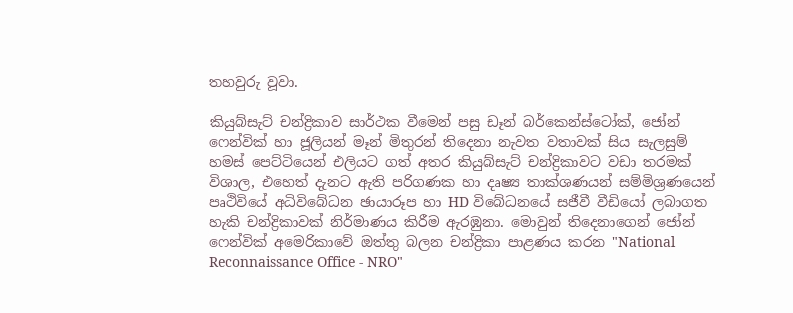තහවුරු වූවා.

කියුබ්සැට් චන්ද්‍රිකාව සාර්ථක වීමෙන් පසු ඩෑන් බර්කෙන්ස්ටෝක්, ජෝන් ෆෙන්වික් හා ජූලියන් මෑන් මිතුරන් තිදෙනා නැවත වතාවක් සිය සැලසුම් හමස් පෙට්ටියෙන් එලියට ගත් අතර කියුබ්සැට් චන්ද්‍රිකාවට වඩා තරමක් විශාල, එහෙත් දැනට ඇති පරිගණක හා දෘෂ්‍ය තාක්ශණයන් සම්මිශ්‍රණයෙන් පෘථිවියේ අධිවිබේධන ඡායාරූප හා HD විබේධනයේ සජීවී වීඩියෝ ලබාගත හැකි චන්ද්‍රිකාවක් නිර්මාණය කිරීම ඇරඹුනා. මොවුන් තිදෙනාගෙන් ජෝන් ෆෙන්වික් අමෙරිකාවේ ඔත්තු බලන චන්ද්‍රිකා පාළණය කරන "National Reconnaissance Office - NRO"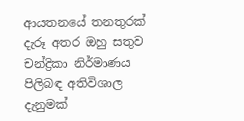ආයතනයේ තනතුරක් දැරූ අතර ඔහු සතුව චන්ද්‍රිකා නිර්මාණය පිලිබඳ අතිවිශාල දැනුමක්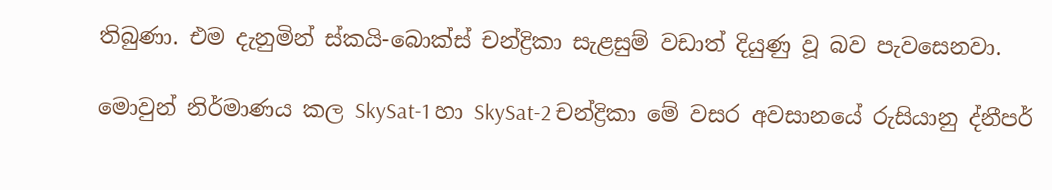තිබුණා. එම දැනුමින් ස්කයි-බොක්ස් චන්ද්‍රිකා සැළසුම් වඩාත් දියුණු වූ බව පැවසෙනවා.

මොවුන් නිර්මාණය කල SkySat-1 හා SkySat-2 චන්ද්‍රිකා මේ වසර අවසානයේ රුසියානු ද්නීපර්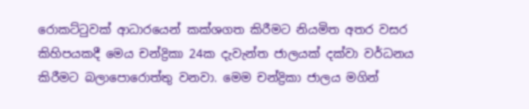රොකට්ටුවක් ආධාරයෙන් කක්ශගත කිරීමට නියමිත අතර වසර කිහිපයකදී මෙය චන්ද්‍රිකා 24ක දැවැන්ත ජාලයක් දක්වා වර්ධනය කිරීමට බලාපොරොත්තු වනවා. මෙම චන්ද්‍රිකා ජාලය මගින්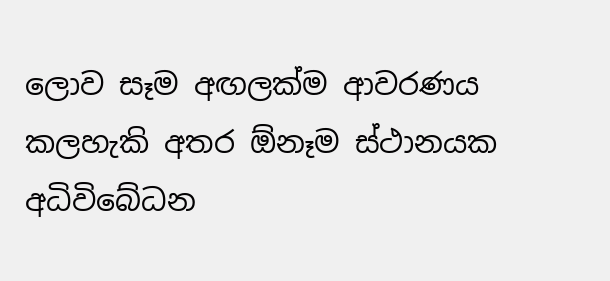ලොව සෑම අඟලක්ම ආවරණය කලහැකි අතර ඕනෑම ස්ථානයක අධිවිබේධන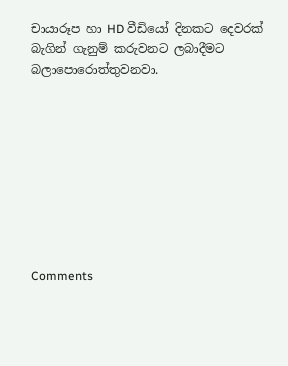චායාරූප හා HD වීඩියෝ දිනකට දෙවරක් බැගින් ගැනුම් කරුවනට ලබාදීමට බලාපොරොත්තුවනවා.









Comments